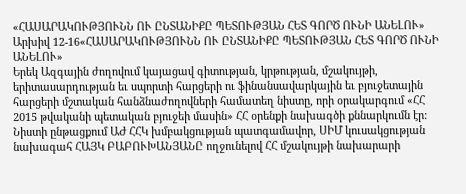«ՀԱՍԱՐԱԿՈՒԹՅՈՒՆՆ ՈՒ ԸՆՏԱՆԻՔԸ ՊԵՏՈՒԹՅԱՆ ՀԵՏ ԳՈՐԾ ՈՒՆԻ ԱՆԵԼՈՒ»
Արխիվ 12-16«ՀԱՍԱՐԱԿՈՒԹՅՈՒՆՆ ՈՒ ԸՆՏԱՆԻՔԸ ՊԵՏՈՒԹՅԱՆ ՀԵՏ ԳՈՐԾ ՈՒՆԻ ԱՆԵԼՈՒ»
Երեկ Ազգային ժողովում կայացավ գիտության, կրթության, մշակույթի, երիտասարդության եւ սպորտի հարցերի ու ֆինանսավարկային եւ բյուջետային հարցերի մշտական հանձնաժողովների համատեղ նիստը, որի օրակարգում «ՀՀ 2015 թվականի պետական բյուջեի մասին» ՀՀ օրենքի նախագծի քննարկումն էր: Նիստի ընթացքում ԱԺ ՀՀԿ խմբակցության պատգամավոր, ՍԻՄ կուսակցության նախագահ ՀԱՅԿ ԲԱԲՈՒԽԱՆՅԱՆԸ ողջունելով ՀՀ մշակույթի նախարարի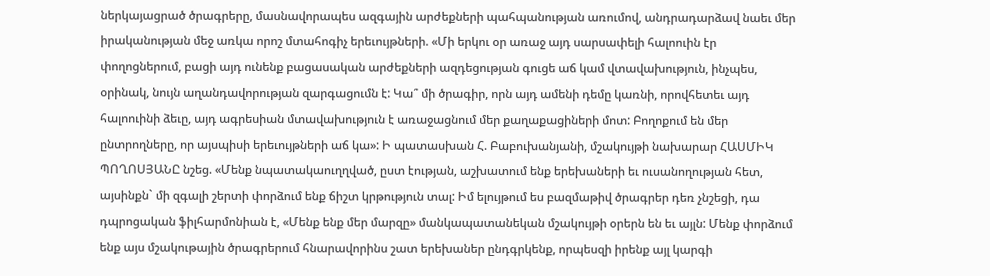ներկայացրած ծրագրերը, մասնավորապես ազգային արժեքների պահպանության առումով, անդրադարձավ նաեւ մեր իրականության մեջ առկա որոշ մտահոգիչ երեւույթների. «Մի երկու օր առաջ այդ սարսափելի հալոուին էր փողոցներում, բացի այդ ունենք բացասական արժեքների ազդեցության գուցե աճ կամ վտավախություն, ինչպես, օրինակ, նույն աղանդավորության զարգացումն է: Կա՞ մի ծրագիր, որն այդ ամենի դեմը կառնի, որովհետեւ այդ հալոուինի ձեւը, այդ ագրեսիան մտավախություն է առաջացնում մեր քաղաքացիների մոտ: Բողոքում են մեր ընտրողները, որ այսպիսի երեւույթների աճ կա»: Ի պատասխան Հ. Բաբուխանյանի, մշակույթի նախարար ՀԱՍՄԻԿ ՊՈՂՈՍՅԱՆԸ նշեց. «Մենք նպատակաուղղված, ըստ էության, աշխատում ենք երեխաների եւ ուսանողության հետ, այսինքն` մի զգալի շերտի փորձում ենք ճիշտ կրթություն տալ: Իմ ելույթում ես բազմաթիվ ծրագրեր դեռ չնշեցի, դա դպրոցական ֆիլհարմոնիան է, «Մենք ենք մեր մարզը» մանկապատանեկան մշակույթի օրերն են եւ այլն: Մենք փորձում ենք այս մշակութային ծրագրերում հնարավորինս շատ երեխաներ ընդգրկենք, որպեսզի իրենք այլ կարգի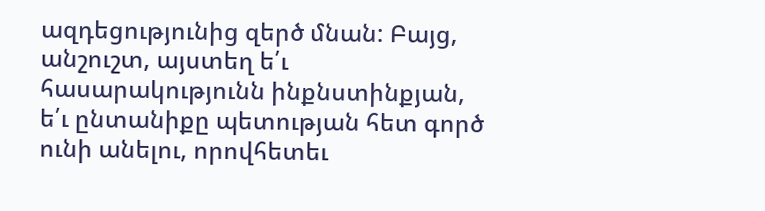ազդեցությունից զերծ մնան: Բայց, անշուշտ, այստեղ ե՛ւ հասարակությունն ինքնստինքյան, ե՛ւ ընտանիքը պետության հետ գործ ունի անելու, որովհետեւ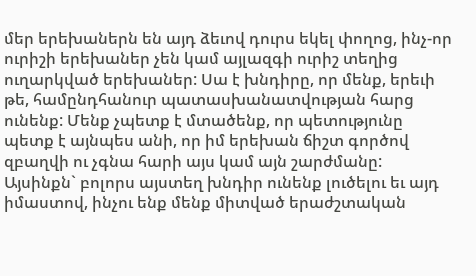մեր երեխաներն են այդ ձեւով դուրս եկել փողոց, ինչ-որ ուրիշի երեխաներ չեն կամ այլազգի ուրիշ տեղից ուղարկված երեխաներ: Սա է խնդիրը, որ մենք, երեւի թե, համընդհանուր պատասխանատվության հարց ունենք: Մենք չպետք է մտածենք, որ պետությունը պետք է այնպես անի, որ իմ երեխան ճիշտ գործով զբաղվի ու չգնա հարի այս կամ այն շարժմանը: Այսինքն` բոլորս այստեղ խնդիր ունենք լուծելու եւ այդ իմաստով, ինչու ենք մենք միտված երաժշտական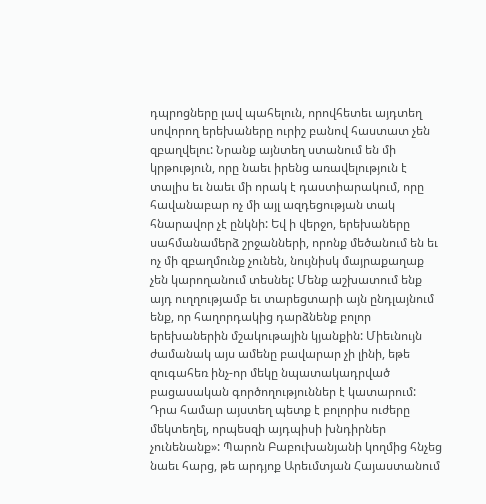դպրոցները լավ պահելուն, որովհետեւ այդտեղ սովորող երեխաները ուրիշ բանով հաստատ չեն զբաղվելու: Նրանք այնտեղ ստանում են մի կրթություն, որը նաեւ իրենց առավելություն է տալիս եւ նաեւ մի որակ է դաստիարակում, որը հավանաբար ոչ մի այլ ազդեցության տակ հնարավոր չէ ընկնի: Եվ ի վերջո, երեխաները սահմանամերձ շրջանների, որոնք մեծանում են եւ ոչ մի զբաղմունք չունեն, նույնիսկ մայրաքաղաք չեն կարողանում տեսնել: Մենք աշխատում ենք այդ ուղղությամբ եւ տարեցտարի այն ընդլայնում ենք, որ հաղորդակից դարձնենք բոլոր երեխաներին մշակութային կյանքին: Միեւնույն ժամանակ այս ամենը բավարար չի լինի, եթե զուգահեռ ինչ-որ մեկը նպատակադրված բացասական գործողություններ է կատարում: Դրա համար այստեղ պետք է բոլորիս ուժերը մեկտեղել, որպեսզի այդպիսի խնդիրներ չունենանք»: Պարոն Բաբուխանյանի կողմից հնչեց նաեւ հարց, թե արդյոք Արեւմտյան Հայաստանում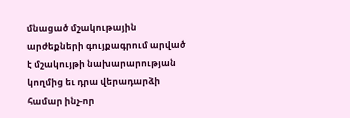մնացած մշակութային արժեքների գույքագրում արված է մշակույթի նախարարության կողմից եւ դրա վերադարձի համար ինչ-որ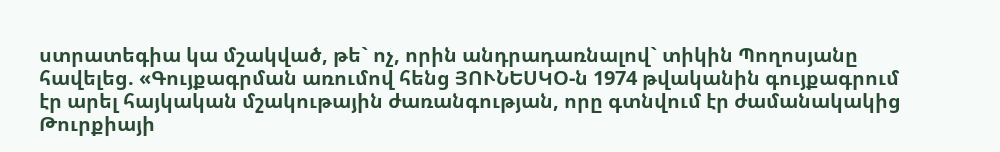ստրատեգիա կա մշակված, թե` ոչ, որին անդրադառնալով` տիկին Պողոսյանը հավելեց. «Գույքագրման առումով հենց ՅՈՒՆԵՍԿՕ-ն 1974 թվականին գույքագրում էր արել հայկական մշակութային ժառանգության, որը գտնվում էր ժամանակակից Թուրքիայի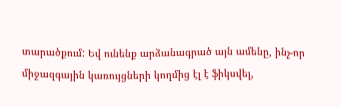տարածքում: Եվ ունենք արձանագրած այն ամենը, ինչ-որ միջազգային կառույցների կողմից էլ է ֆիկսվել,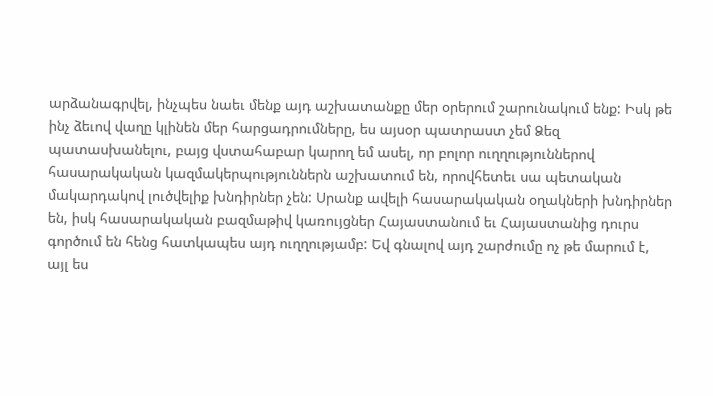արձանագրվել, ինչպես նաեւ մենք այդ աշխատանքը մեր օրերում շարունակում ենք: Իսկ թե ինչ ձեւով վաղը կլինեն մեր հարցադրումները, ես այսօր պատրաստ չեմ Ձեզ պատասխանելու, բայց վստահաբար կարող եմ ասել, որ բոլոր ուղղություններով հասարակական կազմակերպություններն աշխատում են, որովհետեւ սա պետական մակարդակով լուծվելիք խնդիրներ չեն: Սրանք ավելի հասարակական օղակների խնդիրներ են, իսկ հասարակական բազմաթիվ կառույցներ Հայաստանում եւ Հայաստանից դուրս գործում են հենց հատկապես այդ ուղղությամբ: Եվ գնալով այդ շարժումը ոչ թե մարում է, այլ ես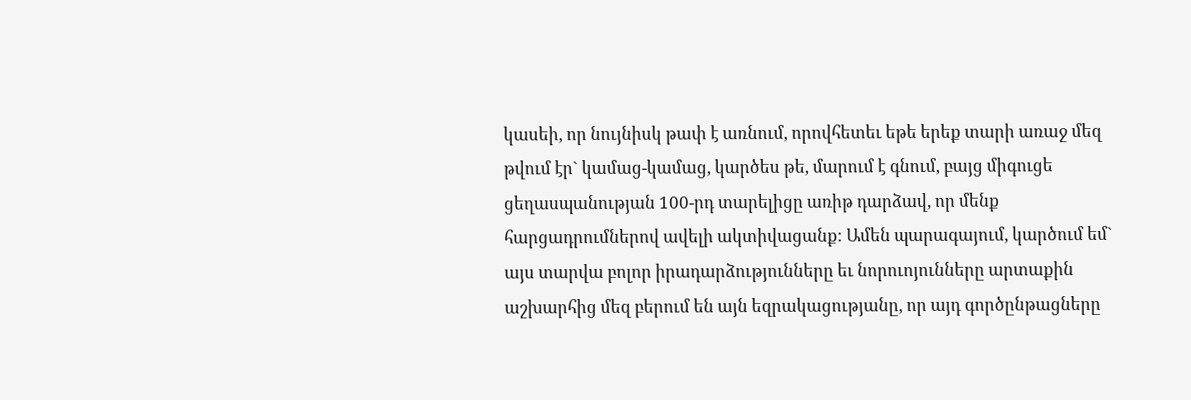կասեի, որ նույնիսկ թափ է առնում, որովհետեւ եթե երեք տարի առաջ մեզ թվում էր` կամաց-կամաց, կարծես թե, մարում է գնում, բայց միգուցե ցեղասպանության 100-րդ տարելիցը առիթ դարձավ, որ մենք հարցադրումներով ավելի ակտիվացանք: Ամեն պարագայում, կարծում եմ` այս տարվա բոլոր իրադարձությունները եւ նորուոյունները արտաքին աշխարհից մեզ բերում են այն եզրակացությանը, որ այդ գործընթացները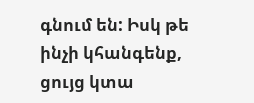գնում են: Իսկ թե ինչի կհանգենք, ցույց կտա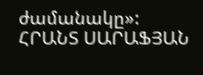ժամանակը»:
ՀՐԱՆՏ ՍԱՐԱՖՅԱՆ